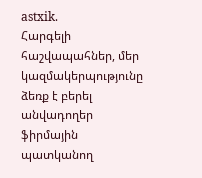astxik.
Հարգելի հաշվապահներ, մեր կազմակերպությունը ձեռք է բերել անվադողեր ֆիրմային պատկանող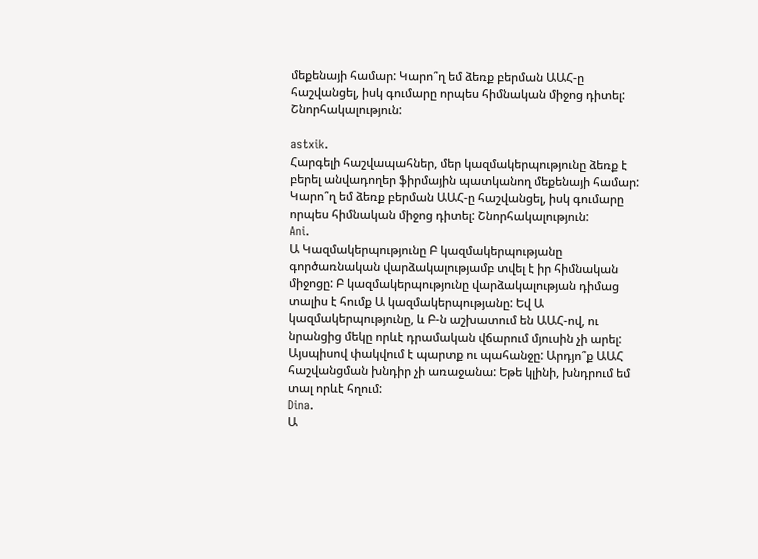մեքենայի համար: Կարո՞ղ եմ ձեռք բերման ԱԱՀ-ը հաշվանցել, իսկ գումարը որպես հիմնական միջոց դիտել: Շնորհակալություն:

astxik.
Հարգելի հաշվապահներ, մեր կազմակերպությունը ձեռք է բերել անվադողեր ֆիրմային պատկանող մեքենայի համար: Կարո՞ղ եմ ձեռք բերման ԱԱՀ-ը հաշվանցել, իսկ գումարը որպես հիմնական միջոց դիտել: Շնորհակալություն:
Ani.
Ա Կազմակերպությունը Բ կազմակերպությանը գործառնական վարձակալությամբ տվել է իր հիմնական միջոցը: Բ կազմակերպությունը վարձակալության դիմաց տալիս է հումք Ա կազմակերպությանը: Եվ Ա կազմակերպությունը, և Բ-ն աշխատում են ԱԱՀ-ով, ու նրանցից մեկը որևէ դրամական վճարում մյուսին չի արել: Այսպիսով փակվում է պարտք ու պահանջը: Արդյո՞ք ԱԱՀ հաշվանցման խնդիր չի առաջանա: Եթե կլինի, խնդրում եմ տալ որևէ հղում:
Dina.
Ա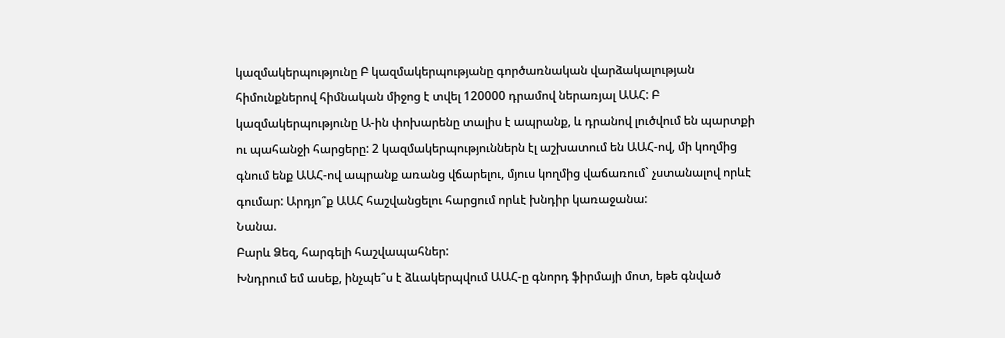կազմակերպությունը Բ կազմակերպությանը գործառնական վարձակալության հիմունքներով հիմնական միջոց է տվել 120000 դրամով ներառյալ ԱԱՀ: Բ կազմակերպությունը Ա-ին փոխարենը տալիս է ապրանք, և դրանով լուծվում են պարտքի ու պահանջի հարցերը: 2 կազմակերպություններն էլ աշխատում են ԱԱՀ-ով, մի կողմից գնում ենք ԱԱՀ-ով ապրանք առանց վճարելու, մյուս կողմից վաճառում` չստանալով որևէ գումար: Արդյո՞ք ԱԱՀ հաշվանցելու հարցում որևէ խնդիր կառաջանա:
Նանա.
Բարև Ձեզ, հարգելի հաշվապահներ:
Խնդրում եմ ասեք, ինչպե՞ս է ձևակերպվում ԱԱՀ-ը գնորդ ֆիրմայի մոտ, եթե գնված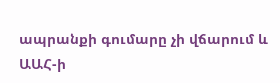ապրանքի գումարը չի վճարում և ԱԱՀ-ի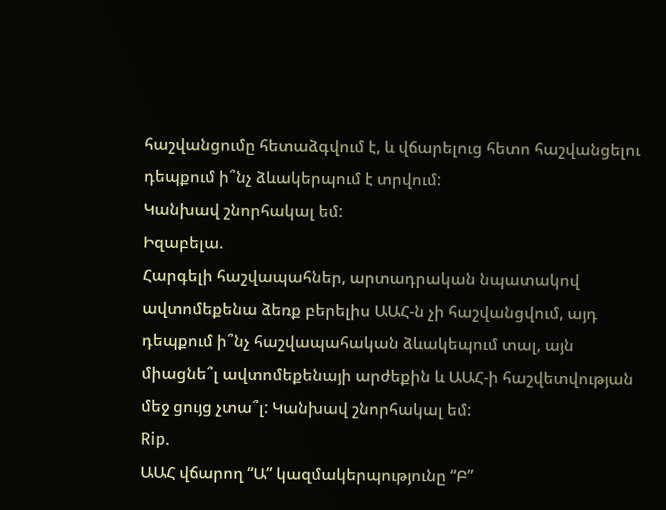հաշվանցումը հետաձգվում է, և վճարելուց հետո հաշվանցելու դեպքում ի՞նչ ձևակերպում է տրվում:
Կանխավ շնորհակալ եմ:
Իզաբելա.
Հարգելի հաշվապահներ, արտադրական նպատակով ավտոմեքենա ձեռք բերելիս ԱԱՀ-ն չի հաշվանցվում, այդ դեպքում ի՞նչ հաշվապահական ձևակեպում տալ, այն միացնե՞լ ավտոմեքենայի արժեքին և ԱԱՀ-ի հաշվետվության մեջ ցույց չտա՞լ: Կանխավ շնորհակալ եմ:
Rip.
ԱԱՀ վճարող “Ա” կազմակերպությունը “Բ”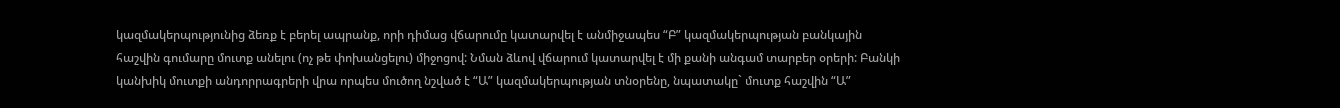կազմակերպությունից ձեռք է բերել ապրանք, որի դիմաց վճարումը կատարվել է անմիջապես “Բ” կազմակերպության բանկային հաշվին գումարը մուտք անելու (ոչ թե փոխանցելու) միջոցով: Նման ձևով վճարում կատարվել է մի քանի անգամ տարբեր օրերի: Բանկի կանխիկ մուտքի անդորրագրերի վրա որպես մուծող նշված է “Ա” կազմակերպության տնօրենը, նպատակը` մուտք հաշվին “Ա”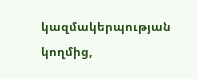կազմակերպության կողմից,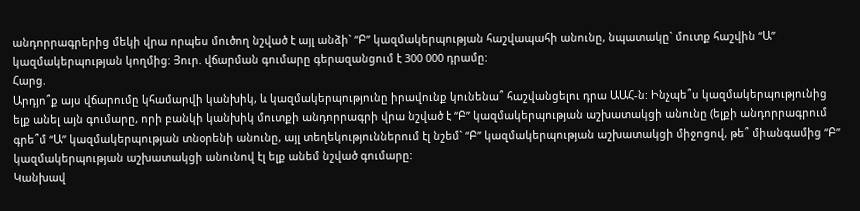անդորրագրերից մեկի վրա որպես մուծող նշված է այլ անձի` “Բ” կազմակերպության հաշվապահի անունը, նպատակը` մուտք հաշվին “Ա” կազմակերպության կողմից: Յուր. վճարման գումարը գերազանցում է 300 000 դրամը:
Հարց.
Արդյո՞ք այս վճարումը կհամարվի կանխիկ, և կազմակերպությունը իրավունք կունենա՞ հաշվանցելու դրա ԱԱՀ-ն: Ինչպե՞ս կազմակերպությունից ելք անել այն գումարը, որի բանկի կանխիկ մուտքի անդորրագրի վրա նշված է “Բ” կազմակերպության աշխատակցի անունը (ելքի անդորրագրում գրե՞մ “Ա” կազմակերպության տնօրենի անունը, այլ տեղեկություններում էլ նշեմ` “Բ” կազմակերպության աշխատակցի միջոցով, թե՞ միանգամից “Բ” կազմակերպության աշխատակցի անունով էլ ելք անեմ նշված գումարը:
Կանխավ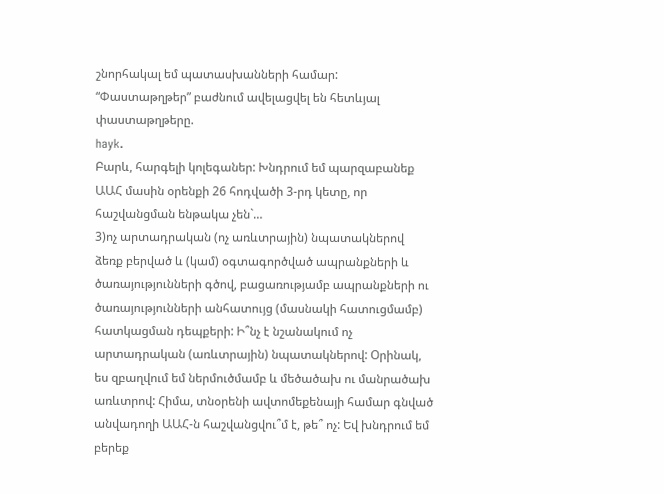շնորհակալ եմ պատասխանների համար:
“Փաստաթղթեր” բաժնում ավելացվել են հետևյալ փաստաթղթերը.
hayk.
Բարև, հարգելի կոլեգաներ: Խնդրում եմ պարզաբանեք ԱԱՀ մասին օրենքի 26 հոդվածի 3-րդ կետը, որ հաշվանցման ենթակա չեն`…
3)ոչ արտադրական (ոչ առևտրային) նպատակներով ձեռք բերված և (կամ) օգտագործված ապրանքների և ծառայությունների գծով, բացառությամբ ապրանքների ու ծառայությունների անհատույց (մասնակի հատուցմամբ) հատկացման դեպքերի: Ի՞նչ է նշանակում ոչ արտադրական (առևտրային) նպատակներով: Օրինակ, ես զբաղվում եմ ներմուծմամբ և մեծածախ ու մանրածախ առևտրով: Հիմա, տնօրենի ավտոմեքենայի համար գնված անվադողի ԱԱՀ-ն հաշվանցվու՞մ է, թե՞ ոչ: Եվ խնդրում եմ բերեք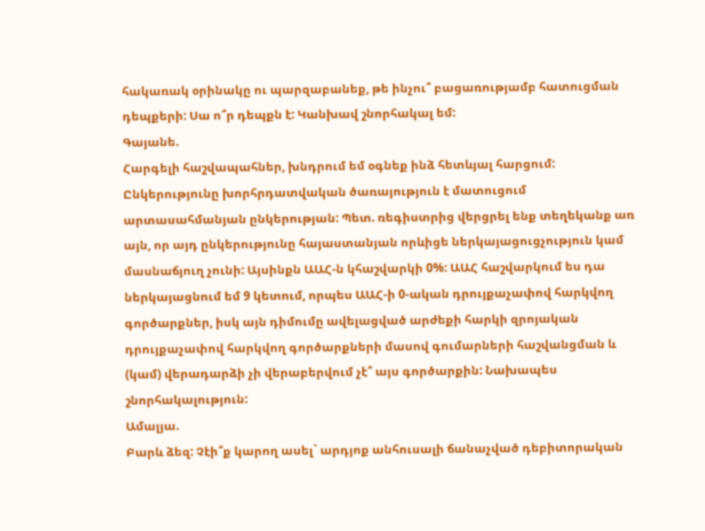հակառակ օրինակը ու պարզաբանեք, թե ինչու՞ բացառությամբ հատուցման դեպքերի: Սա ո՞ր դեպքն է: Կանխավ շնորհակալ եմ:
Գայանե.
Հարգելի հաշվապահներ, խնդրում եմ օգնեք ինձ հետևյալ հարցում:
Ընկերությունը խորհրդատվական ծառայություն է մատուցում արտասահմանյան ընկերության: Պետ. ռեգիստրից վերցրել ենք տեղեկանք առ այն, որ այդ ընկերությունը հայաստանյան որևիցե ներկայացուցչություն կամ մասնաճյուղ չունի: Այսինքն ԱԱՀ-ն կհաշվարկի 0%: ԱԱՀ հաշվարկում ես դա ներկայացնում եմ 9 կետում, որպես ԱԱՀ-ի 0-ական դրույքաչափով հարկվող գործարքներ, իսկ այն դիմումը ավելացված արժեքի հարկի զրոյական դրույքաչափով հարկվող գործարքների մասով գումարների հաշվանցման և (կամ) վերադարձի չի վերաբերվում չէ՞ այս գործարքին: Նախապես շնորհակալություն:
Ամալյա.
Բարև ձեզ: Չէի՞ք կարող ասել` արդյոք անհուսալի ճանաչված դեբիտորական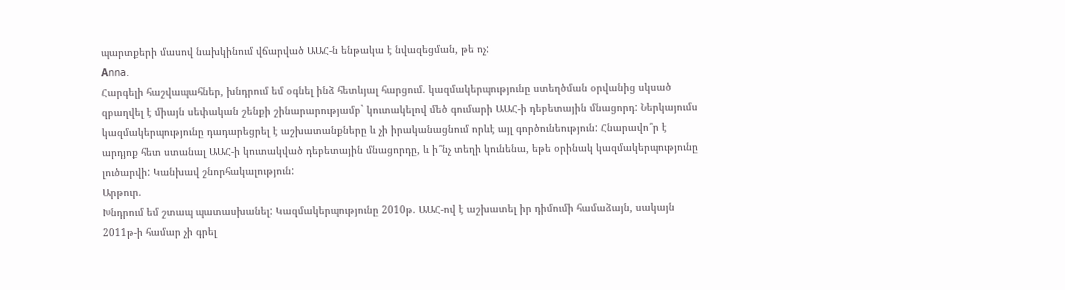պարտքերի մասով նախկինում վճարված ԱԱՀ-ն ենթակա է նվազեցման, թե ոչ:
Аnna.
Հարգելի հաշվապահներ, խնդրում եմ օգնել ինձ հետևյալ հարցում. կազմակերպությունը ստեղծման օրվանից սկսած զբաղվել է միայն սեփական շենքի շինարարությամբ` կուտակելով մեծ գումարի ԱԱՀ-ի դեբետային մնացորդ: Ներկայումս կազմակերպությունը դադարեցրել է աշխատանքները և չի իրականացնում որևէ այլ գործունեություն: Հնարավո՞ր է արդյոք հետ ստանալ ԱԱՀ-ի կուտակված դեբետային մնացորդը, և ի՞նչ տեղի կունենա, եթե օրինակ կազմակերպությունը լուծարվի: Կանխավ շնորհակալություն:
Արթուր.
Խնդրում եմ շտապ պատասխանել: Կազմակերպությունը 2010թ. ԱԱՀ-ով է աշխատել իր դիմումի համաձայն, սակայն 2011թ-ի համար չի գրել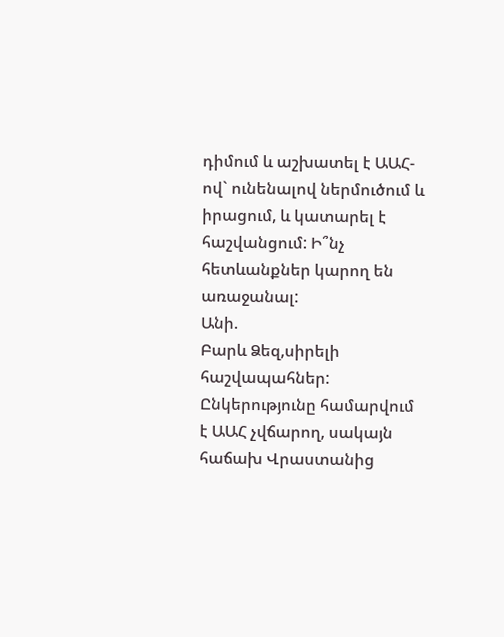դիմում և աշխատել է ԱԱՀ-ով` ունենալով ներմուծում և իրացում, և կատարել է հաշվանցում: Ի՞նչ հետևանքներ կարող են առաջանալ:
Անի.
Բարև Ձեզ,սիրելի հաշվապահներ: Ընկերությունը համարվում է ԱԱՀ չվճարող, սակայն հաճախ Վրաստանից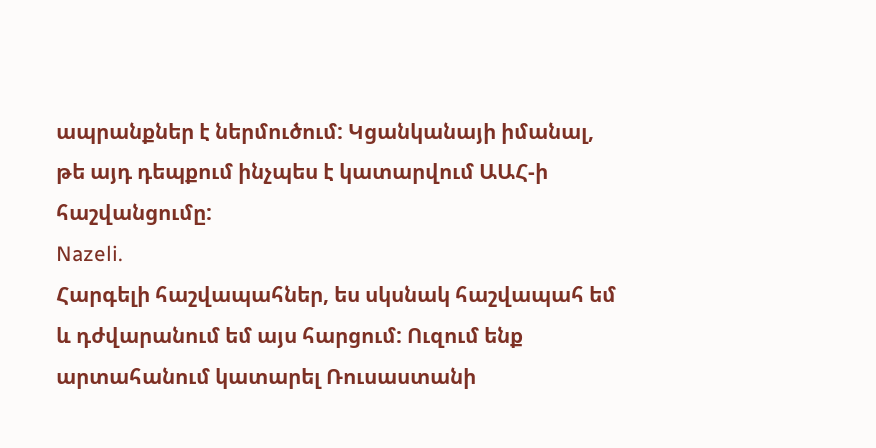ապրանքներ է ներմուծում: Կցանկանայի իմանալ, թե այդ դեպքում ինչպես է կատարվում ԱԱՀ-ի հաշվանցումը:
Nazeli.
Հարգելի հաշվապահներ, ես սկսնակ հաշվապահ եմ և դժվարանում եմ այս հարցում: Ուզում ենք արտահանում կատարել Ռուսաստանի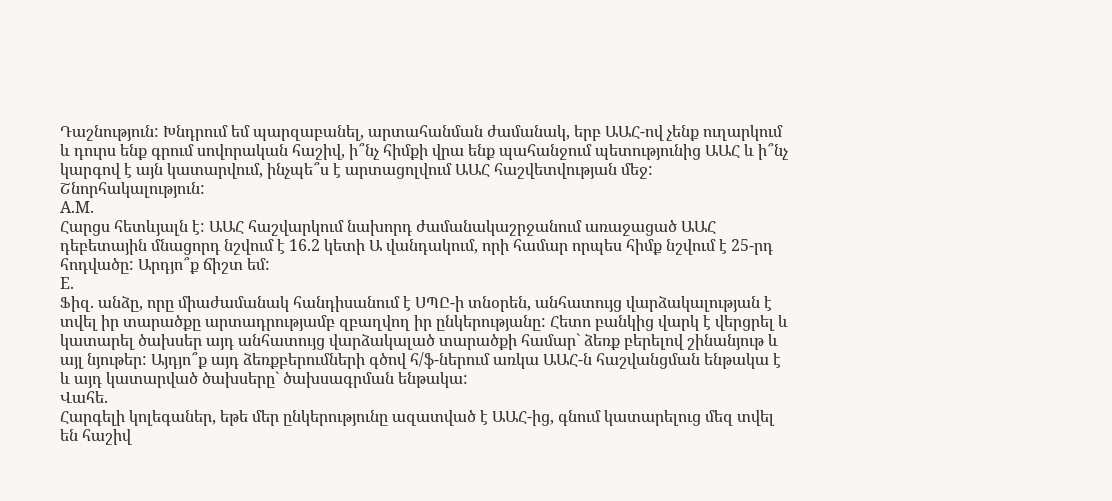Դաշնություն: Խնդրում եմ պարզաբանել, արտահանման ժամանակ, երբ ԱԱՀ-ով չենք ուղարկում և դուրս ենք գրում սովորական հաշիվ, ի՞նչ հիմքի վրա ենք պահանջում պետությունից ԱԱՀ և ի՞նչ կարգով է այն կատարվում, ինչպե՞ս է արտացոլվում ԱԱՀ հաշվետվության մեջ: Շնորհակալություն:
A.M.
Հարցս հետևյալն է: ԱԱՀ հաշվարկում նախորդ ժամանակաշրջանում առաջացած ԱԱՀ դեբետային մնացորդ նշվում է 16.2 կետի Ա վանդակում, որի համար որպես հիմք նշվում է 25-րդ հոդվածը: Արդյո՞ք ճիշտ եմ:
E.
Ֆիզ. անձը, որը միաժամանակ հանդիսանում է ՍՊԸ-ի տնօրեն, անհատույց վարձակալության է տվել իր տարածքը արտադրությամբ զբաղվող իր ընկերությանը: Հետո բանկից վարկ է վերցրել և կատարել ծախսեր այդ անհատույց վարձակալած տարածքի համար` ձեռք բերելով շինանյութ և այլ նյութեր: Այդյո՞ք այդ ձեռքբերումների գծով հ/ֆ-ներում առկա ԱԱՀ-ն հաշվանցման ենթակա է և այդ կատարված ծախսերը` ծախսագրման ենթակա:
Վահե.
Հարգելի կոլեգաներ, եթե մեր ընկերությունը ազատված է ԱԱՀ-ից, գնում կատարելուց մեզ տվել են հաշիվ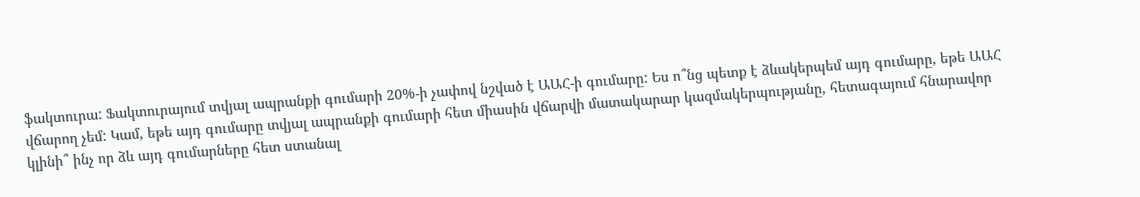ֆակտուրա: Ֆակտուրայում տվյալ ապրանքի գումարի 20%-ի չափով նշված է ԱԱՀ-ի գումարը: Ես ո՞նց պետք է ձևակերպեմ այդ գումարը, եթե ԱԱՀ վճարող չեմ: Կամ, եթե այդ գումարը տվյալ ապրանքի գումարի հետ միասին վճարվի մատակարար կազմակերպությանը, հետագայում հնարավոր կլինի՞ ինչ որ ձև այդ գումարները հետ ստանալ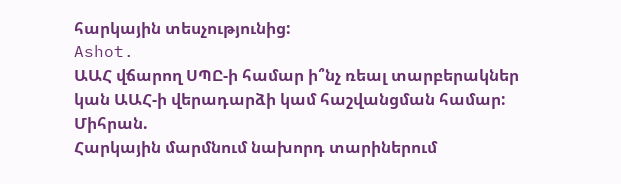հարկային տեսչությունից:
Ashot.
ԱԱՀ վճարող ՍՊԸ-ի համար ի՞նչ ռեալ տարբերակներ կան ԱԱՀ-ի վերադարձի կամ հաշվանցման համար:
Միհրան.
Հարկային մարմնում նախորդ տարիներում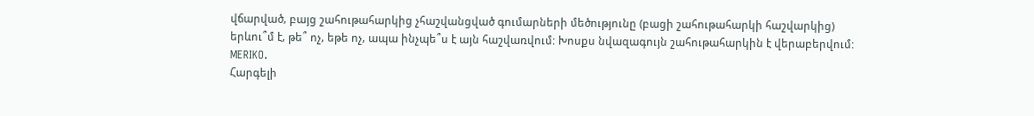վճարված, բայց շահութահարկից չհաշվանցված գումարների մեծությունը (բացի շահութահարկի հաշվարկից) երևու՞մ է, թե՞ ոչ, եթե ոչ, ապա ինչպե՞ս է այն հաշվառվում: Խոսքս նվազագույն շահութահարկին է վերաբերվում:
MERIKO.
Հարգելի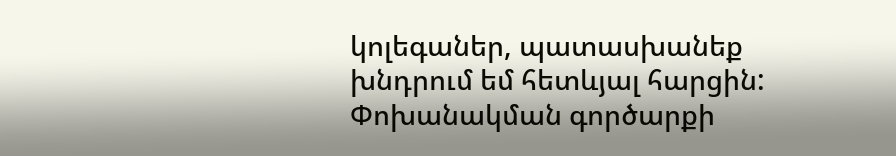կոլեգաներ, պատասխանեք խնդրում եմ հետևյալ հարցին: Փոխանակման գործարքի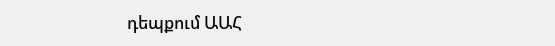դեպքում ԱԱՀ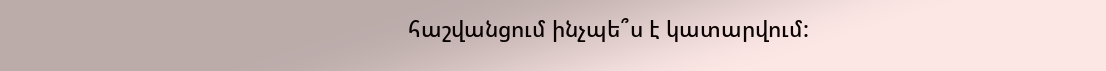հաշվանցում ինչպե՞ս է կատարվում: